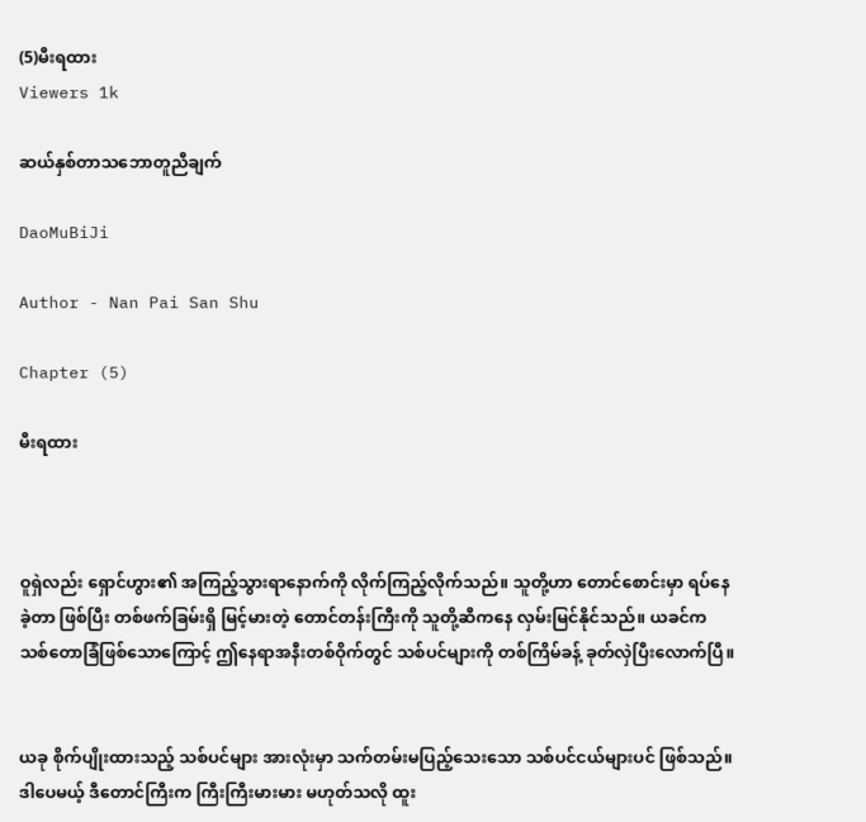(5)မီးရထား
Viewers 1k

ဆယ်နှစ်တာသဘောတူညီချက်

DaoMuBiJi

Author - Nan Pai San Shu

Chapter (5)

မီးရထား



ဝူရှဲလည်း ရှောင်ဟွား၏ အကြည့်သွားရာနောက်ကို လိုက်ကြည့်လိုက်သည်။ သူတို့ဟာ တောင်စောင်းမှာ ရပ်နေခဲ့တာ ဖြစ်ပြီး တစ်ဖက်ခြမ်းရှိ မြင့်မားတဲ့ တောင်တန်းကြီးကို သူတို့ဆီကနေ လှမ်းမြင်နိုင်သည်။ ယခင်က သစ်တောခြံဖြစ်သောကြောင့် ဤနေရာအနီးတစ်ဝိုက်တွင် သစ်ပင်များကို တစ်ကြိမ်ခန့် ခုတ်လှဲပြီးလောက်ပြီ။


ယခု စိုက်ပျိုးထားသည့် သစ်ပင်များ အားလုံးမှာ သက်တမ်းမပြည့်သေးသော သစ်ပင်ငယ်များပင် ဖြစ်သည်။ ဒါပေမယ့် ဒီတောင်ကြီးက ကြီးကြီးမားမား မဟုတ်သလို ထူး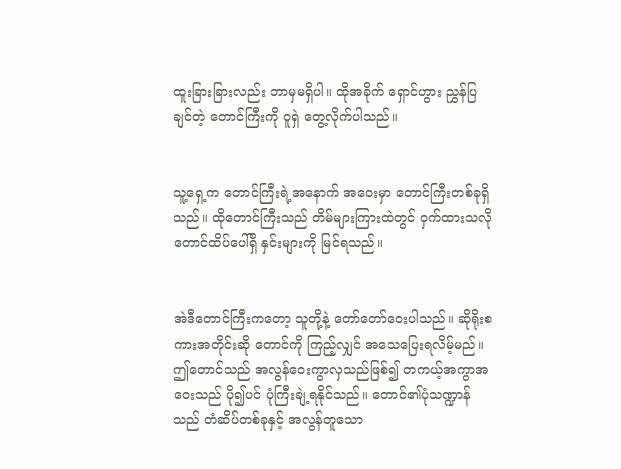ထူးခြားခြားလည်း ဘာမှမရှိပါ။ ထိုအခိုက် ရှောင်ဟွား ညွှန်ပြချင်တဲ့ တောင်ကြီးကို ဝူရှဲ တွေ့လိုက်ပါသည်။


သူ့ရှေ့က တောင်ကြီးရဲ့အနောက် အဝေးမှာ တောင်ကြီးတစ်ခုရှိသည်။ ထိုတောင်ကြီးသည် တိမ်များကြားထဲတွင် ဝှက်ထားသလို တောင်ထိပ်ပေါ်ရှိ နှင်းများကို မြင်ရသည်။


အဲဒီတောင်ကြီးကတော့ သူတို့နဲ့ တော်တော်ဝေးပါသည်။ ဆိုရိုးစကားအတိုင်းဆို တောင်ကို ကြည့်လျှင် အသေပြေးရလိမ့်မည်။ ဤတောင်သည် အလွန်ဝေးကွာလှသည်ဖြစ်၍ တကယ့်အကွာအဝေးသည် ပို၍ပင် ပုံကြီးချဲ့ရနိုင်သည်။ တောင်၏ပုံသဏ္ဍာန်သည် တံဆိပ်တစ်ခုနှင့် အလွန်တူသော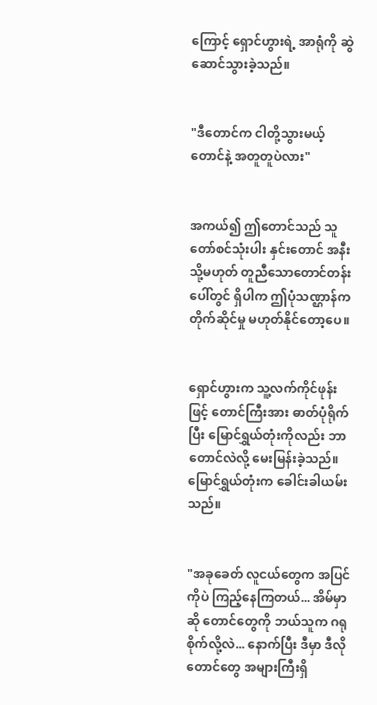ကြောင့် ရှောင်ဟွားရဲ့ အာရုံကို ဆွဲဆောင်သွားခဲ့သည်။


"ဒီတောင်က ငါတို့သွားမယ့် တောင်နဲ့ အတူတူပဲလား"


အကယ်၍ ဤတောင်သည် သူတော်စင်သုံးပါး နှင်းတောင် အနီး သို့မဟုတ် တူညီသောတောင်တန်းပေါ်တွင် ရှိပါက ဤပုံသဏ္ဌာန်က တိုက်ဆိုင်မှု မဟုတ်နိုင်တော့ပေ။


ရှောင်ဟွားက သူ့လက်ကိုင်ဖုန်းဖြင့် တောင်ကြီးအား ဓာတ်ပုံရိုက်ပြီး မြောင်ရွှယ်တုံးကိုလည်း ဘာတောင်လဲလို့ မေးမြန်းခဲ့သည်။ မြောင်ရွှယ်တုံးက ခေါင်းခါယမ်းသည်။


"အခုခေတ် လူငယ်တွေက အပြင်ကိုပဲ ကြည့်နေကြတယ်... အိမ်မှာဆို တောင်တွေကို ဘယ်သူက ဂရုစိုက်လို့လဲ... နောက်ပြီး ဒီမှာ ဒီလိုတောင်တွေ အများကြီးရှိ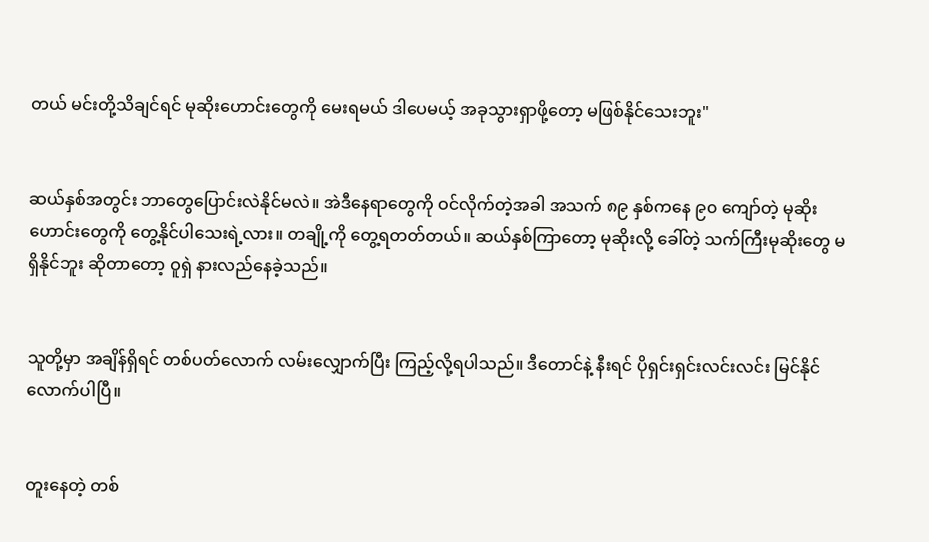တယ် မင်းတို့သိချင်ရင် မုဆိုးဟောင်းတွေကို မေးရမယ် ဒါပေမယ့် အခုသွားရှာဖို့တော့ မဖြစ်နိုင်သေးဘူး"


ဆယ်နှစ်အတွင်း ဘာတွေပြောင်းလဲနိုင်မလဲ။ အဲဒီနေရာတွေကို ဝင်လိုက်တဲ့အခါ အသက် ၈၉ နှစ်ကနေ ၉၀ ကျော်တဲ့ မုဆိုးဟောင်းတွေကို တွေ့နိုင်ပါသေးရဲ့လား။ တချို့ကို တွေ့ရတတ်တယ်။ ဆယ်နှစ်ကြာတော့ မုဆိုးလို့ ခေါ်တဲ့ သက်ကြီးမုဆိုးတွေ မရှိနိုင်ဘူး ဆိုတာတော့ ဝူရှဲ နားလည်နေခဲ့သည်။


သူတို့မှာ အချိန်ရှိရင် တစ်ပတ်လောက် လမ်းလျှောက်ပြီး ကြည့်လို့ရပါသည်။ ဒီတောင်နဲ့ နီးရင် ပိုရှင်းရှင်းလင်းလင်း မြင်နိုင်လောက်ပါပြီ။


တူးနေတဲ့ တစ်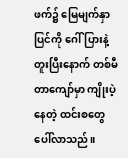ဖက်၌ မြေမျက်နှာပြင်ကို ဂေါ်ပြားနဲ့ တူးပြီးနောက် တစ်မီတာကျော်မှာ ကျိုးပဲ့နေတဲ့ ထင်းစတွေ ပေါ်လာသည်။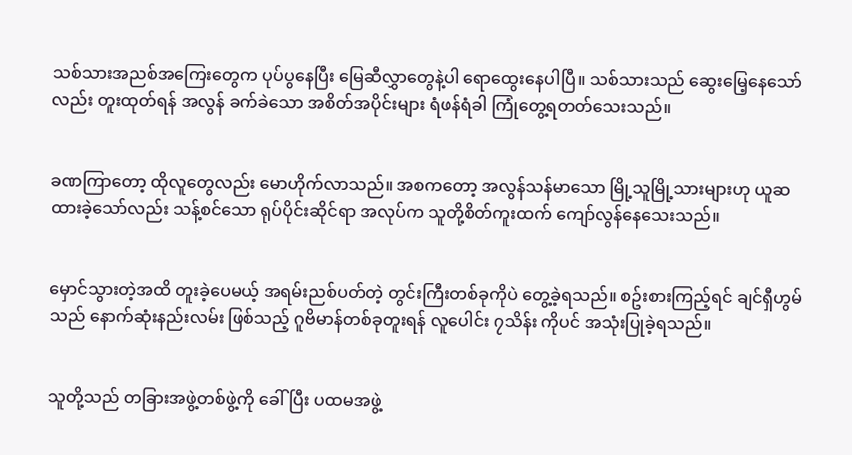သစ်သားအညစ်အကြေးတွေက ပုပ်ပွနေပြီး မြေဆီလွှာတွေနဲ့ပါ ရောထွေးနေပါပြီ။ သစ်သားသည် ဆွေးမြေ့နေသော်လည်း တူးထုတ်ရန် အလွန် ခက်ခဲသော အစိတ်အပိုင်းများ ရံဖန်ရံခါ ကြုံတွေ့ရတတ်သေးသည်။


ခဏကြာတော့ ထိုလူတွေလည်း မောဟိုက်လာသည်။ အစကတော့ အလွန်သန်မာသော မြို့သူမြို့သားများဟု ယူဆထားခဲ့သော်လည်း သန့်စင်သော ရုပ်ပိုင်းဆိုင်ရာ အလုပ်က သူတို့စိတ်ကူးထက် ကျော်လွန်နေသေးသည်။


မှောင်သွားတဲ့အထိ တူးခဲ့ပေမယ့် အရမ်းညစ်ပတ်တဲ့ တွင်းကြီးတစ်ခုကိုပဲ တွေ့ခဲ့ရသည်။ စဥ်းစားကြည့်ရင် ချင်ရှီဟွမ်သည် နောက်ဆုံးနည်းလမ်း ဖြစ်သည့် ဂူဗိမာန်တစ်ခုတူးရန် လူပေါင်း ၇သိန်း ကိုပင် အသုံးပြုခဲ့ရသည်။


သူတို့သည် တခြားအဖွဲ့တစ်ဖွဲ့ကို ခေါ်ပြီး ပထမအဖွဲ့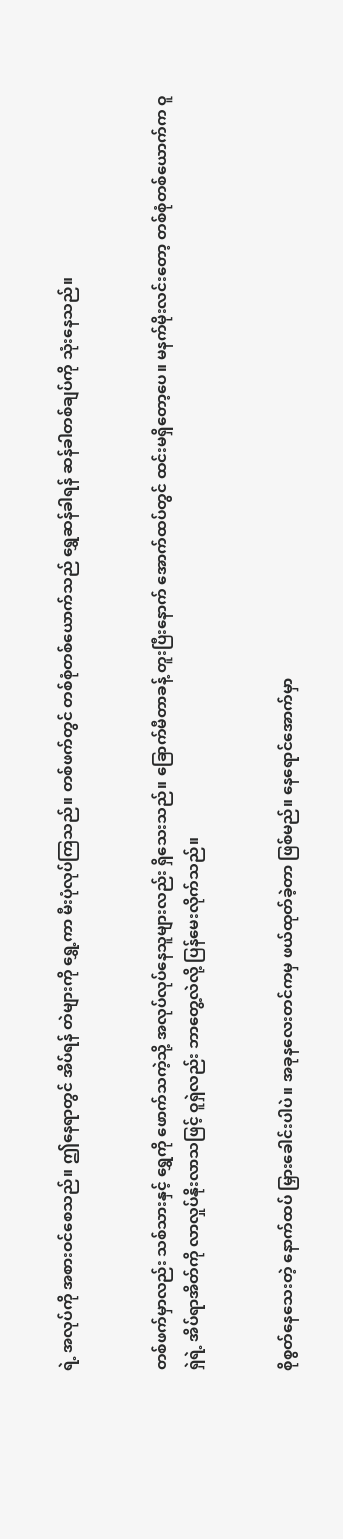ရဲ့ အလုပ်ကို အစားဝင်စေသည်။ ဤနေရာတွင် အိပ်ရန် တဲများကို ရွှေ့ကာ မီးပုံလုပ်ကြသည်။ တစ်ဖက်တွင် တစ်စုံတစ်ယောက်သည် ရွှေဆန်ခါရန် ဆန်ခါတစ်ချပ်ကို သုံးနေသည်။


တစ်ဖက်မှာလည်း သစ်သားနှင့် ရွှေကို ဖောက်သကဲ့သို့ အလုပ်လုပ်နေသူများလည်း ရှိသေးသည်။ ခြောက်မီတာခန့် တူးပြီးနောက် အောက်ထပ်တွင် ထင်းမရှိတော့ပေ။ မနက်မိုးလင်းတော့ တစ်စုံတစ်ယောက်က ဝူရှဲရဲ့ အိပ်ရာအိတ်ကို လာလှုပ်နိုးလာသဖြင့် ဝူရှဲလည်း ဘာတွေ့လဲလို့ ပြန်မေးလိုက်သည်။


စိုစွတ်နေသေးတဲ့ နောက်ထပ် မြှားခေါင်းပါပဲ။ အခုနလေးတင်ကမှ ဖယ်ထုတ်ခဲ့တာ ဖြစ်မည်။ နေရောင်အောက်မှာ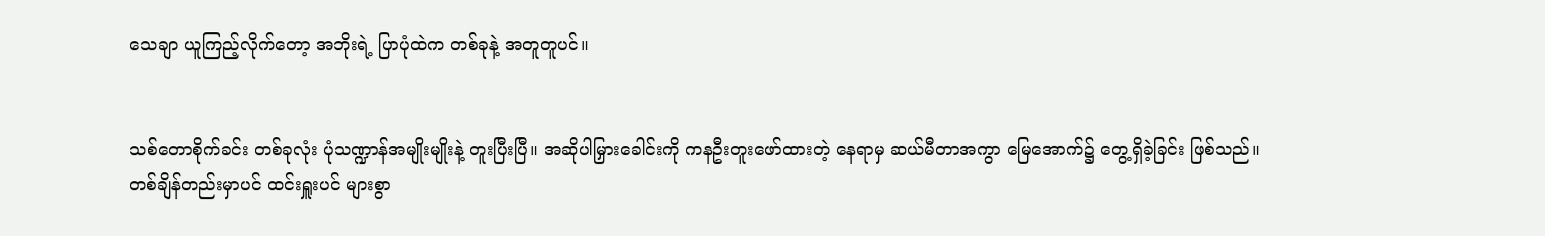သေချာ ယူကြည့်လိုက်တော့ အဘိုးရဲ့ ပြာပုံထဲက တစ်ခုနဲ့ အတူတူပင်။


သစ်တောစိုက်ခင်း တစ်ခုလုံး ပုံသဏ္ဍာန်အမျိုးမျိုးနဲ့ တူးပြီးပြီ။ အဆိုပါမြှားခေါင်းကို ကနဦးတူးဖော်ထားတဲ့ နေရာမှ ဆယ်မီတာအကွာ မြေအောက်၌ တွေ့ရှိခဲ့ခြင်း ဖြစ်သည်။ တစ်ချိန်တည်းမှာပင် ထင်းရှူးပင် များစွာ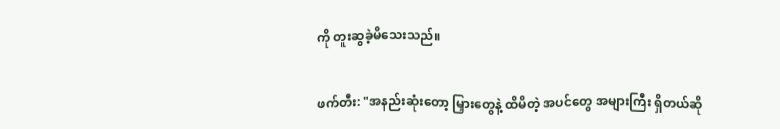ကို တူးဆွခဲ့မိသေးသည်။


ဖက်တီး: "အနည်းဆုံးတော့ မြှားတွေနဲ့ ထိမိတဲ့ အပင်တွေ အများကြီး ရှိတယ်ဆို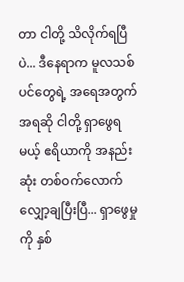တာ ငါတို့ သိလိုက်ရပြီပဲ... ဒီနေရာက မူလသစ်ပင်တွေရဲ့ အရေအတွက်အရဆို ငါတို့ ရှာဖွေရမယ့် ဧရိယာကို အနည်းဆုံး တစ်ဝက်လောက် လျှော့ချပြီးပြီ... ရှာဖွေမှုကို နှစ်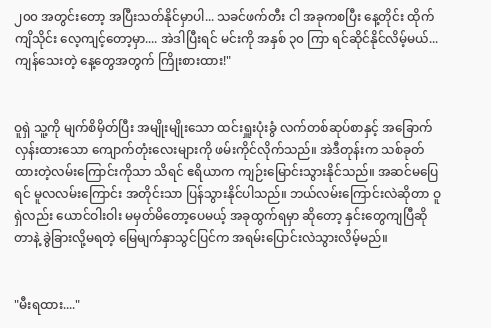၂၀၀ အတွင်းတော့ အပြီးသတ်နိုင်မှာပါ... သခင်ဖက်တီး ငါ အခုကစပြီး နေ့တိုင်း ထိုက်ကျိသိုင်း လေ့ကျင့်တော့မှာ.... အဲဒါပြီးရင် မင်းကို အနှစ် ၃၀ ကြာ ရင်ဆိုင်နိုင်လိမ့်မယ်... ကျန်သေးတဲ့ နေ့တွေအတွက် ကြိုးစားထား!"


ဝူရှဲ သူ့ကို မျက်စိမှိတ်ပြီး အမျိုးမျိုးသော ထင်းရှူးပုံးခွံ လက်တစ်ဆုပ်စာနှင့် အခြောက်လှန်းထားသော ကျောက်တုံးလေးများကို ဖမ်းကိုင်လိုက်သည်။ အဲဒီတုန်းက သစ်ခုတ်ထားတဲ့လမ်းကြောင်းကိုသာ သိရင် ဧရိယာက ကျဉ်းမြောင်းသွားနိုင်သည်။ အဆင်မပြေရင် မူလလမ်းကြောင်း အတိုင်းသာ ပြန်သွားနိုင်ပါသည်။ ဘယ်လမ်းကြောင်းလဲဆိုတာ ဝူရှဲလည်း ယောင်ဝါးဝါး မမှတ်မိတော့ပေမယ့် အခုထွက်ရမှာ ဆိုတော့ နှင်းတွေကျပြီဆိုတာနဲ့ ခွဲခြားလို့မရတဲ့ မြေမျက်နှာသွင်ပြင်က အရမ်းပြောင်းလဲသွားလိမ့်မည်။


"မီးရထား...."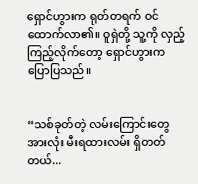ရှောင်ဟွားက ရုတ်တရက် ဝင်ထောက်လာ၏။ ဝူရှဲတို့ သူ့ကို လှည့်ကြည့်လိုက်တော့ ရှောင်ဟွားက ပြောပြသည်။


“သစ်ခုတ်တဲ့ လမ်းကြောင်းတွေ အားလုံး မီးရထားလမ်း ရှိတတ်တယ်...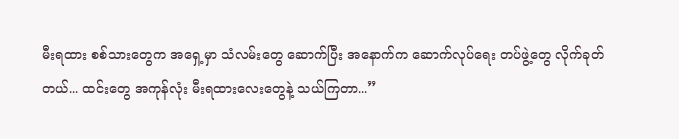မီးရထား စစ်သားတွေက အရှေ့မှာ သံလမ်းတွေ ဆောက်ပြီး အနောက်က ဆောက်လုပ်ရေး တပ်ဖွဲ့တွေ လိုက်ခုတ်တယ်... ထင်းတွေ အကုန်လုံး မီးရထားလေးတွေနဲ့ သယ်ကြတာ...”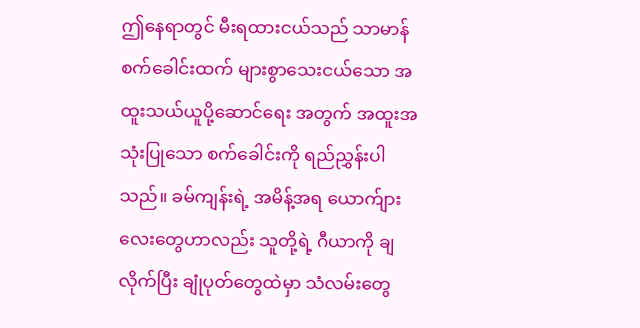ဤနေရာတွင် မီးရထားငယ်သည် သာမာန်စက်ခေါင်းထက် များစွာသေးငယ်သော အထူးသယ်ယူပို့ဆောင်ရေး အတွက် အထူးအသုံးပြုသော စက်ခေါင်းကို ရည်ညွှန်းပါသည်။ ခမ်ကျန်းရဲ့ အမိန့်အရ ယောက်ျားလေးတွေဟာလည်း သူတို့ရဲ့ ဂီယာကို ချလိုက်ပြီး ချုံပုတ်တွေထဲမှာ သံလမ်းတွေ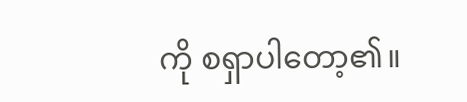ကို စရှာပါတော့၏။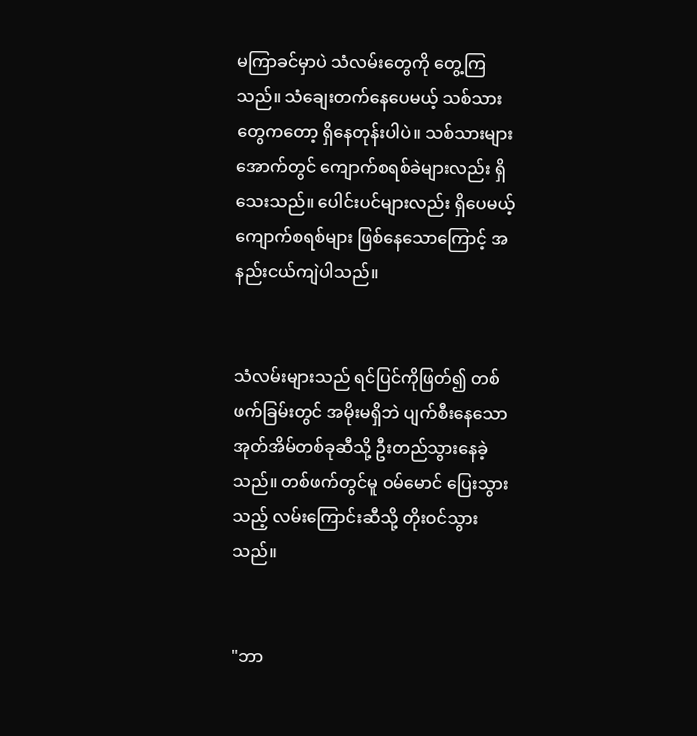မကြာခင်မှာပဲ သံလမ်းတွေကို တွေ့ကြသည်။ သံချေးတက်နေပေမယ့် သစ်သားတွေကတော့ ရှိနေတုန်းပါပဲ။ သစ်သားများအောက်တွင် ကျောက်စရစ်ခဲများလည်း ရှိသေးသည်။ ပေါင်းပင်များလည်း ရှိပေမယ့် ကျောက်စရစ်များ ဖြစ်နေသောကြောင့် အနည်းငယ်ကျဲပါသည်။


သံလမ်းများသည် ရင်ပြင်ကိုဖြတ်၍ တစ်ဖက်ခြမ်းတွင် အမိုးမရှိဘဲ ပျက်စီးနေသော အုတ်အိမ်တစ်ခုဆီသို့ ဦးတည်သွားနေခဲ့သည်။ တစ်ဖက်တွင်မူ ဝမ်မောင် ပြေးသွားသည့် လမ်းကြောင်းဆီသို့ တိုးဝင်သွားသည်။


"ဘာ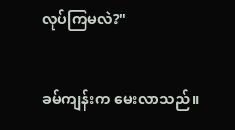လုပ်ကြမလဲ?"


ခမ်ကျန်းက မေးလာသည်။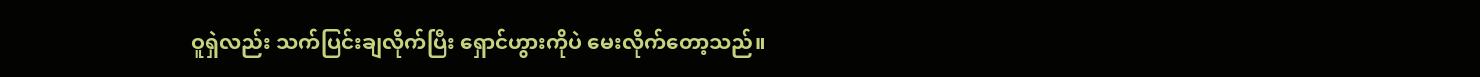ဝူရှဲလည်း သက်ပြင်းချလိုက်ပြီး ရှောင်ဟွားကိုပဲ မေးလိုက်တော့သည်။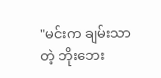"မင်းက ချမ်းသာတဲ့ ဘိုးဘေး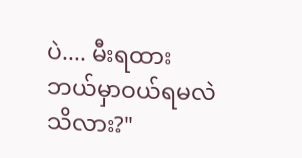ပဲ.... မီးရထား ဘယ်မှာဝယ်ရမလဲ သိလား?"